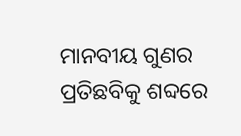ମାନବୀୟ ଗୁଣର ପ୍ରତିଛବିକୁ ଶବ୍ଦରେ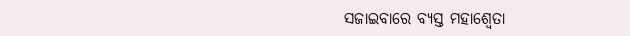ସଜାଇବାରେ ବ୍ୟସ୍ତ ମହାଶ୍ୱେତା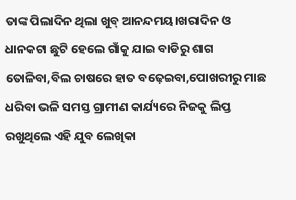ତାଙ୍କ ପିଲାଦିନ ଥିଲା ଖୁବ୍ ଆନନ୍ଦମୟ।ଖରାଦିନ ଓ ଧାନକଟା ଛୁଟି ହେଲେ ଗାଁକୁ ଯାଇ ବାଡିରୁ ଶାଗ ତୋଳିବା,ବିଲ ଚାଷରେ ହାତ ବଢ଼େଇବା,ପୋଖରୀରୁ ମାଛ ଧରିବା ଭଳି ସମସ୍ତ ଗ୍ରାମୀଣ କାର୍ଯ୍ୟରେ ନିଜକୁ ଲିପ୍ତ ରଖୁଥିଲେ ଏହି ଯୁବ ଲେଖିକା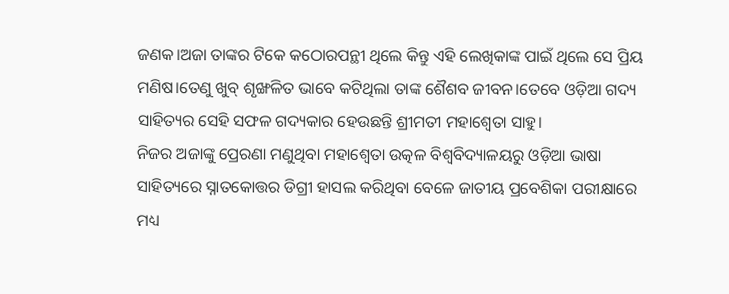ଜଣକ।ଅଜା ତାଙ୍କର ଟିକେ କଠୋରପନ୍ଥୀ ଥିଲେ କିନ୍ତୁ ଏହି ଲେଖିକାଙ୍କ ପାଇଁ ଥିଲେ ସେ ପ୍ରିୟ ମଣିଷ।ତେଣୁ ଖୁବ୍ ଶୃଙ୍ଖଳିତ ଭାବେ କଟିଥିଲା ତାଙ୍କ ଶୈଶବ ଜୀବନ।ତେବେ ଓଡ଼ିଆ ଗଦ୍ୟ ସାହିତ୍ୟର ସେହି ସଫଳ ଗଦ୍ୟକାର ହେଉଛନ୍ତି ଶ୍ରୀମତୀ ମହାଶ୍ୱେତା ସାହୁ।
ନିଜର ଅଜାଙ୍କୁ ପ୍ରେରଣା ମଣୁଥିବା ମହାଶ୍ୱେତା ଉତ୍କଳ ବିଶ୍ଵବିଦ୍ୟାଳୟରୁ ଓଡ଼ିଆ ଭାଷା ସାହିତ୍ୟରେ ସ୍ନାତକୋତ୍ତର ଡିଗ୍ରୀ ହାସଲ କରିଥିବା ବେଳେ ଜାତୀୟ ପ୍ରବେଶିକା ପରୀକ୍ଷାରେ ମଧ୍ୟ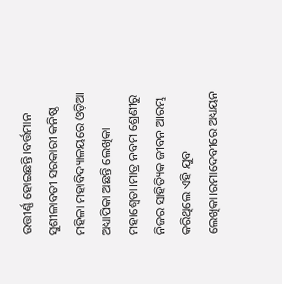ଉତ୍ତୀର୍ଣ୍ଣ ହୋଇଛନ୍ତି।ବର୍ତ୍ତମାନ ସୁଶୀଳାବତୀ ସରକାରୀ କନିଷ୍ଠ ମହିଳା ମହାବିଦ୍ୟାଳୟରେ ଓଡ଼ିଆ ଅଧ୍ୟାପିକା ଅଛନ୍ତି ଲେଖିକା ମହାଶ୍ୱେତା।ମାତ୍ର ନବମ ଶ୍ରେଣୀରୁ ନିଜର ସାହିତ୍ୟିକ ଜୀବନ ଆରମ୍ଭ କରିଥିଲେ ଏହି ଯୁବ ଲେଖିକା।ରମାଦେବୀରେ ଅଧ୍ୟୟନ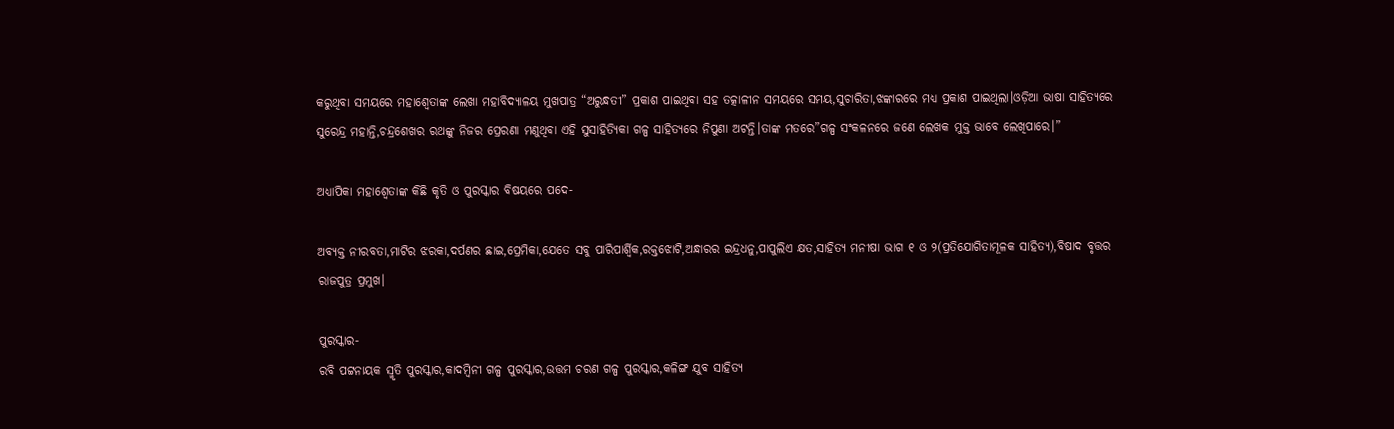କରୁଥିବା ସମୟରେ ମହାଶ୍ୱେତାଙ୍କ ଲେଖା ମହାବିଦ୍ୟାଳୟ ମୁଖପାତ୍ର “ଅରୁନ୍ଧତୀ” ପ୍ରକାଶ ପାଇଥିବା ସହ ତତ୍କାଳୀନ ସମୟରେ ସମୟ,ସୁଚାରିତା,ଝଙ୍କାରରେ ମଧ୍ୟ ପ୍ରକାଶ ପାଇଥିଲା।ଓଡ଼ିଆ ଭାଷା ସାହିତ୍ୟରେ ସୁରେନ୍ଦ୍ର ମହାନ୍ତି,ଚନ୍ଦ୍ରଶେଖର ରଥଙ୍କୁ ନିଜର ପ୍ରେରଣା ମଣୁଥିବା ଏହି ସୁସାହିତ୍ୟିକା ଗଳ୍ପ ସାହିତ୍ୟରେ ନିପୁଣା ଅଟନ୍ତି।ତାଙ୍କ ମତରେ”ଗଳ୍ପ ସଂକଳନରେ ଜଣେ ଲେଖକ ମୁକ୍ତ ଭାବେ ଲେଖିପାରେ।”

ଅଧ୍ୟାପିକା ମହାଶ୍ୱେତାଙ୍କ କିଛି କୃତି ଓ ପୁରସ୍କାର ବିଷୟରେ ପଦେ-

ଅବ୍ୟକ୍ତ ନୀରବତା,ମାଟିର ଝରକା,ଦର୍ପଣର ଛାଇ,ପ୍ରେମିକା,ଯେତେ ସବୁ ପାରିପାର୍ଶ୍ବିକ,ରକ୍ତଝୋଟି,ଅନ୍ଧାରର ଇନ୍ଦ୍ରଧନୁ,ପାପୁଲିଏ କ୍ଷତ,ସାହିତ୍ୟ ମନୀଷା ଭାଗ ୧ ଓ ୨(ପ୍ରତିଯୋଗିତାମୂଳକ ସାହିତ୍ୟ),ବିଷାଦ ବୃତ୍ତର ରାଜପୁତ୍ର ପ୍ରମୁଖ।

ପୁରସ୍କାର-
ରବି ପଟ୍ଟନାୟକ ସ୍ମୃତି ପୁରସ୍କାର,କାଦମ୍ବିନୀ ଗଳ୍ପ ପୁରସ୍କାର,ଉତ୍ତମ ଚରଣ ଗଳ୍ପ ପୁରସ୍କାର,କଳିଙ୍ଗ ଯୁବ ସାହିତ୍ୟ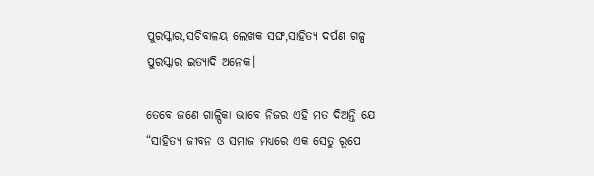ପୁରସ୍କାର,ସଚିବାଳୟ ଲେଖକ ସଙ୍ଘ,ସାହିତ୍ୟ ଦର୍ପଣ ଗଳ୍ପ ପୁରସ୍କାର ଇତ୍ୟାଦି ଅନେକ।

ତେବେ ଜଣେ ଗାଳ୍ପିକା ଭାବେ ନିଜର ଏହି ମତ ଦିଅନ୍ତି ଯେ “ସାହିତ୍ୟ ଜୀବନ ଓ ସମାଜ ମଧ୍ୟରେ ଏକ ସେତୁ ରୂପେ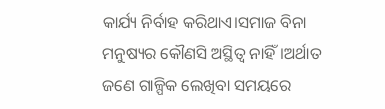କାର୍ଯ୍ୟ ନିର୍ବାହ କରିଥାଏ।ସମାଜ ବିନା ମନୁଷ୍ୟର କୌଣସି ଅସ୍ଥିତ୍ଵ ନାହିଁ।ଅର୍ଥାତ ଜଣେ ଗାଳ୍ପିକ ଲେଖିବା ସମୟରେ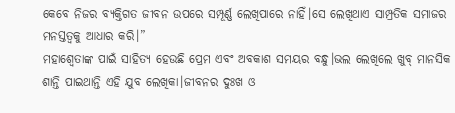କେବେ ନିଜର ବ୍ୟକ୍ତିଗତ ଜୀବନ ଉପରେ ସମ୍ପୂର୍ଣ୍ଣ ଲେଖିପାରେ ନାହିଁ।ସେ ଲେଖିଥାଏ ସାମ୍ପ୍ରତିକ ସମାଜର ମନସ୍ତତ୍ୱକୁ ଆଧାର କରି।”
ମହାଶ୍ୱେତାଙ୍କ ପାଇଁ ସାହିତ୍ୟ ହେଉଛି ପ୍ରେମ ଏବଂ ଅବକାଶ ସମୟର ବନ୍ଧୁ।ଭଲ ଲେଖିଲେ ଖୁବ୍ ମାନସିକ ଶାନ୍ତି ପାଇଥାନ୍ତି ଏହି ଯୁବ ଲେଖିକା।ଜୀବନର ଦୁଃଖ ଓ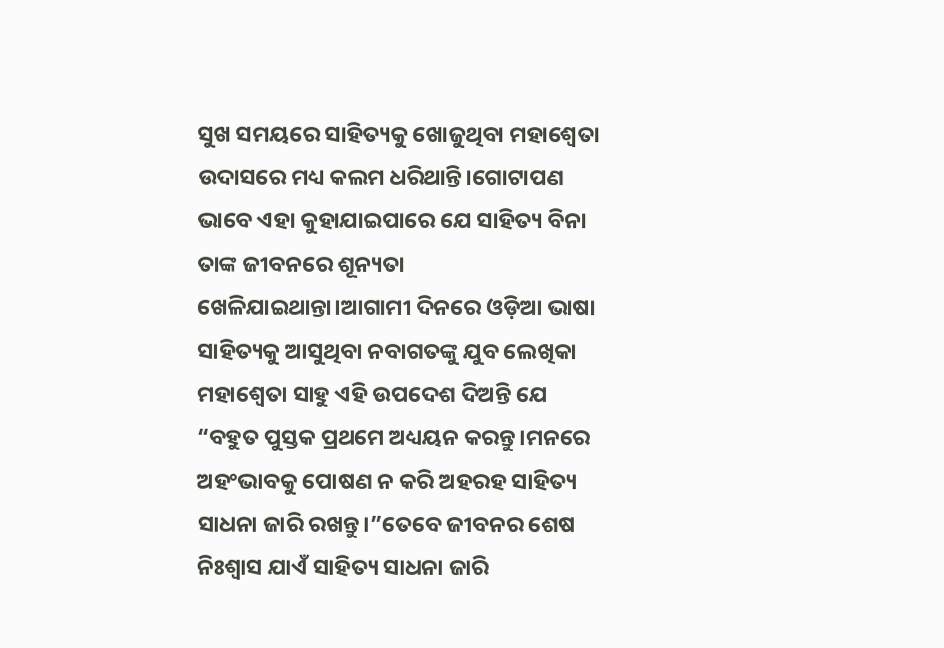ସୁଖ ସମୟରେ ସାହିତ୍ୟକୁ ଖୋଜୁଥିବା ମହାଶ୍ୱେତା ଉଦାସରେ ମଧ୍ୟ କଲମ ଧରିଥାନ୍ତି।ଗୋଟାପଣ ଭାବେ ଏହା କୁହାଯାଇପାରେ ଯେ ସାହିତ୍ୟ ବିନା ତାଙ୍କ ଜୀବନରେ ଶୂନ୍ୟତା ଖେଳିଯାଇଥାନ୍ତା।ଆଗାମୀ ଦିନରେ ଓଡ଼ିଆ ଭାଷା ସାହିତ୍ୟକୁ ଆସୁଥିବା ନବାଗତଙ୍କୁ ଯୁବ ଲେଖିକା ମହାଶ୍ୱେତା ସାହୁ ଏହି ଉପଦେଶ ଦିଅନ୍ତି ଯେ “ବହୁତ ପୁସ୍ତକ ପ୍ରଥମେ ଅଧ୍ୟୟନ କରନ୍ତୁ।ମନରେ ଅହଂଭାବକୁ ପୋଷଣ ନ କରି ଅହରହ ସାହିତ୍ୟ ସାଧନା ଜାରି ରଖନ୍ତୁ।”ତେବେ ଜୀବନର ଶେଷ ନିଃଶ୍ୱାସ ଯାଏଁ ସାହିତ୍ୟ ସାଧନା ଜାରି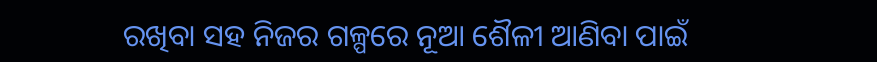ରଖିବା ସହ ନିଜର ଗଳ୍ପରେ ନୂଆ ଶୈଳୀ ଆଣିବା ପାଇଁ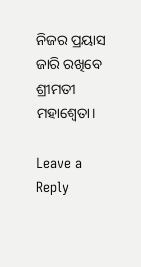ନିଜର ପ୍ରୟାସ ଜାରି ରଖିବେ ଶ୍ରୀମତୀ ମହାଶ୍ୱେତା।

Leave a Reply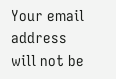Your email address will not be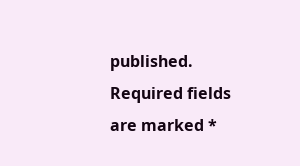published. Required fields are marked *